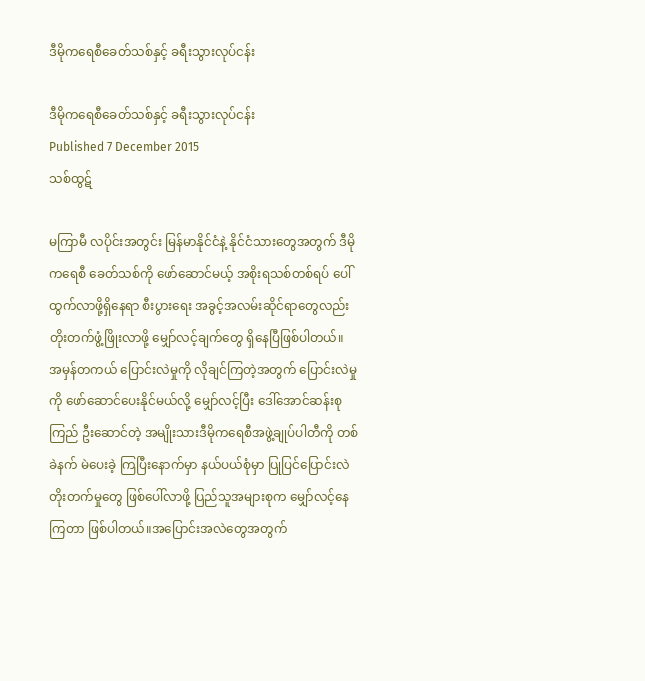ဒီမိုကရေစီခေတ်သစ်နှင့် ခရီးသွားလုပ်ငန်း

ဒီမိုကရေစီခေတ်သစ်နှင့် ခရီးသွားလုပ်ငန်း
Published 7 December 2015
သစ်ထွဋ်

မကြာမီ လပိုင်းအတွင်း မြန်မာနိုင်ငံနဲ့ နိုင်ငံသားတွေအတွက် ဒီမိုကရေစီ ခေတ်သစ်ကို ဖော်ဆောင်မယ့် အစိုးရသစ်တစ်ရပ် ပေါ်ထွက်လာဖို့ရှိနေရာ စီးပွားရေး အခွင့်အလမ်းဆိုင်ရာတွေလည်း တိုးတက်ဖွံ့ဖြိုးလာဖို့ မျှော်လင့်ချက်တွေ ရှိနေပြီဖြစ်ပါတယ်။
အမှန်တကယ် ပြောင်းလဲမှုကို လိုချင်ကြတဲ့အတွက် ပြောင်းလဲမှုကို ဖော်ဆောင်ပေးနိုင်မယ်လို့ မျှော်လင့်ပြီး ဒေါ်အောင်ဆန်းစုကြည် ဦးဆောင်တဲ့ အမျိုးသားဒီမိုကရေစီအဖွဲ့ချုပ်ပါတီကို တစ်ခဲနက် မဲပေးခဲ့ ကြပြီးနောက်မှာ နယ်ပယ်စုံမှာ ပြုပြင်ပြောင်းလဲတိုးတက်မှုတွေ ဖြစ်ပေါ်လာဖို့ ပြည်သူအများစုက မျှော်လင့်နေကြတာ ဖြစ်ပါတယ်။အပြောင်းအလဲတွေအတွက်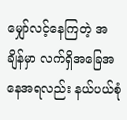မျှော်လင့်နေကြတဲ့ အချိန်မှာ လက်ရှိအခြေအနေအရလည်း နယ်ပယ်စုံ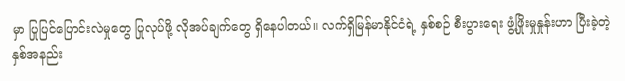မှာ ပြုပြင်ပြောင်းလဲမှုတွေ ပြုလုပ်ဖို့ လိုအပ်ချက်တွေ ရှိနေပါတယ်။ လက်ရှိမြန်မာနိုင်ငံရဲ့ နှစ်စဉ် စီးပွားရေး ဖွံ့ဖြိုးမှုနှုန်းဟာ ပြီးခဲ့တဲ့ နှစ်အနည်း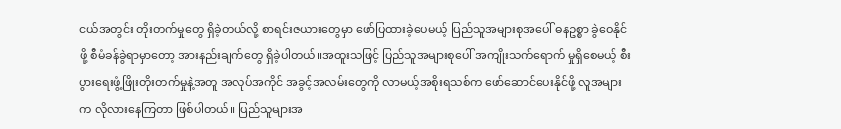ငယ်အတွင်း တိုးတက်မှုတွေ ရှိခဲ့တယ်လို့ စာရင်းဇယားတွေမှာ ဖော်ပြထားခဲ့ပေမယ့် ပြည်သူအများစုအပေါ် ဓနဥစ္စာ ခွဲဝေနိုင်ဖို့ စီမံခန်ခွဲရာမှာတော့ အားနည်းချက်တွေ ရှိခဲ့ပါတယ်။အထူးသဖြင့် ပြည်သူအများစုပေါ် အကျိုးသက်ရောက် မှုရှိစေမယ့် စီးပွားရေးဖွံ့ဖြိုးတိုးတက်မှုနဲ့အတူ အလုပ်အကိုင် အခွင့်အလမ်းတွေကို လာမယ့်အစိုးရသစ်က ဖော်ဆောင်ပေးနိုင်ဖို့ လူအများက လိုလားနေကြတာ ဖြစ်ပါတယ်။ ပြည်သူများအ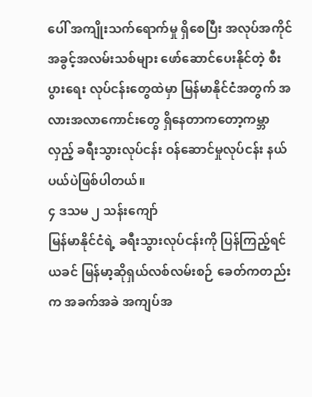ပေါ် အကျိုးသက်ရောက်မှု ရှိစေပြီး အလုပ်အကိုင် အခွင့်အလမ်းသစ်များ ဖော်ဆောင်ပေးနိုင်တဲ့ စီးပွားရေး လုပ်ငန်းတွေထဲမှာ မြန်မာနိုင်ငံအတွက် အလားအလာကောင်းတွေ ရှိနေတာကတော့ကမ္ဘာလှည့် ခရီးသွားလုပ်ငန်း ဝန်ဆောင်မှုလုပ်ငန်း နယ်ပယ်ပဲဖြစ်ပါတယ်။
၄ ဒသမ ၂ သန်းကျော်
မြန်မာနိုင်ငံရဲ့ ခရီးသွားလုပ်ငန်းကို ပြန်ကြည့်ရင် ယခင် မြန်မာ့ဆိုရှယ်လစ်လမ်းစဉ် ခေတ်ကတည်းက အခက်အခဲ အကျပ်အ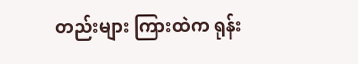တည်းများ ကြားထဲက ရုန်း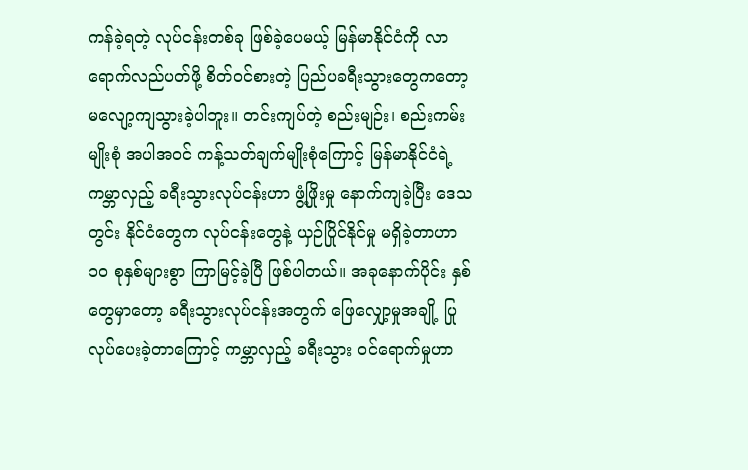ကန်ခဲ့ရတဲ့ လုပ်ငန်းတစ်ခု ဖြစ်ခဲ့ပေမယ့် မြန်မာနိုင်ငံကို လာရောက်လည်ပတ်ဖို့ စိတ်ဝင်စားတဲ့ ပြည်ပခရီးသွားတွေကတော့ မလျော့ကျသွားခဲ့ပါဘူး။ တင်းကျပ်တဲ့ စည်းမျဉ်း၊ စည်းကမ်းမျိုးစုံ အပါအဝင် ကန့်သတ်ချက်မျိုးစုံကြောင့် မြန်မာနိုင်ငံရဲ့ကမ္ဘာလှည့် ခရီးသွားလုပ်ငန်းဟာ ဖွံ့ဖြိုးမှု နောက်ကျခဲ့ပြီး ဒေသတွင်း နိုင်ငံတွေက လုပ်ငန်းတွေနဲ့ ယှဉ်ပြိုင်နိုင်မှု မရှိခဲ့တာဟာ ၁၀ စုနှစ်များစွာ ကြာမြင့်ခဲ့ပြီ ဖြစ်ပါတယ်။ အခုနောက်ပိုင်း နှစ်တွေမှာတော့ ခရီးသွားလုပ်ငန်းအတွက် ဖြေလျှော့မှုအချို့ ပြုလုပ်ပေးခဲ့တာကြောင့် ကမ္ဘာလှည့် ခရီးသွား ဝင်ရောက်မှုဟာ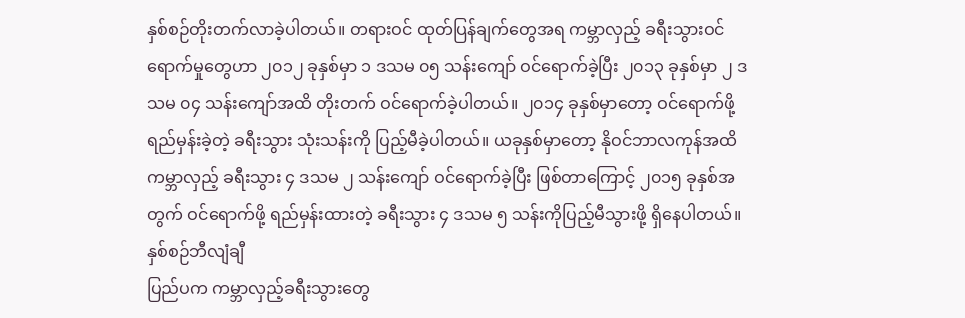နှစ်စဉ်တိုးတက်လာခဲ့ပါတယ်။ တရားဝင် ထုတ်ပြန်ချက်တွေအရ ကမ္ဘာလှည့် ခရီးသွားဝင်ရောက်မှုတွေဟာ ၂၀၁၂ ခုနှစ်မှာ ၁ ဒသမ ၀၅ သန်းကျော် ဝင်ရောက်ခဲ့ပြီး ၂၀၁၃ ခုနှစ်မှာ ၂ ဒသမ ၀၄ သန်းကျော်အထိ တိုးတက် ဝင်ရောက်ခဲ့ပါတယ်။ ၂၀၁၄ ခုနှစ်မှာတော့ ဝင်ရောက်ဖို့ ရည်မှန်းခဲ့တဲ့ ခရီးသွား သုံးသန်းကို ပြည့်မီခဲ့ပါတယ်။ ယခုနှစ်မှာတော့ နိုဝင်ဘာလကုန်အထိ ကမ္ဘာလှည့် ခရီးသွား ၄ ဒသမ ၂ သန်းကျော် ဝင်ရောက်ခဲ့ပြီး ဖြစ်တာကြောင့် ၂၀၁၅ ခုနှစ်အတွက် ဝင်ရောက်ဖို့ ရည်မှန်းထားတဲ့ ခရီးသွား ၄ ဒသမ ၅ သန်းကိုပြည့်မီသွားဖို့ ရှိနေပါတယ်။
နှစ်စဉ်ဘီလျံချီ
ပြည်ပက ကမ္ဘာလှည့်ခရီးသွားတွေ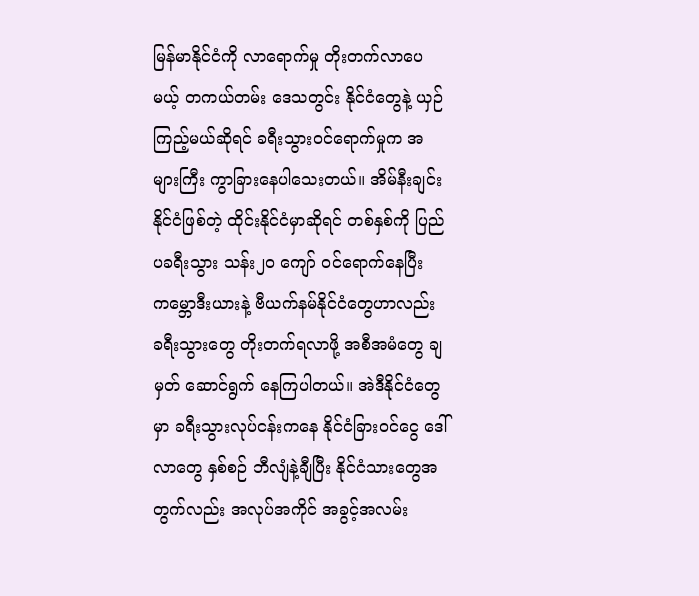မြန်မာနိုင်ငံကို လာရောက်မှု တိုးတက်လာပေမယ့် တကယ်တမ်း ဒေသတွင်း နိုင်ငံတွေနဲ့ ယှဉ်ကြည့်မယ်ဆိုရင် ခရီးသွားဝင်ရောက်မှုက အများကြီး ကွာခြားနေပါသေးတယ်။ အိမ်နီးချင်း နိုင်ငံဖြစ်တဲ့ ထိုင်းနိုင်ငံမှာဆိုရင် တစ်နှစ်ကို ပြည်ပခရီးသွား သန်း၂၀ ကျော် ဝင်ရောက်နေပြီး ကမ္ဘောဒီးယားနဲ့ ဗီယက်နမ်နိုင်ငံတွေဟာလည်း ခရီးသွားတွေ တိုးတက်ရလာဖို့ အစီအမံတွေ ချမှတ် ဆောင်ရွက် နေကြပါတယ်။ အဲဒီနိုင်ငံတွေမှာ ခရီးသွားလုပ်ငန်းကနေ နိုင်ငံခြားဝင်ငွေ ဒေါ်လာတွေ နှစ်စဉ် ဘီလျံနဲ့ချီပြီး နိုင်ငံသားတွေအတွက်လည်း အလုပ်အကိုင် အခွင့်အလမ်း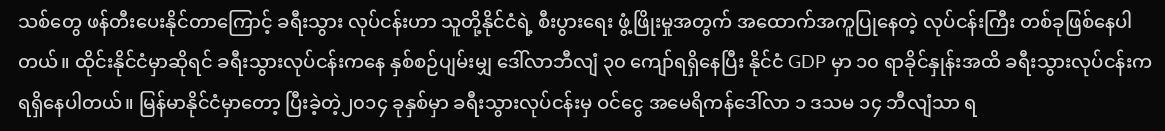သစ်တွေ ဖန်တီးပေးနိုင်တာကြောင့် ခရီးသွား လုပ်ငန်းဟာ သူတို့နိုင်ငံရဲ့ စီးပွားရေး ဖွံ့ဖြိုးမှုအတွက် အထောက်အကူပြုနေတဲ့ လုပ်ငန်းကြီး တစ်ခုဖြစ်နေပါတယ်။ ထိုင်းနိုင်ငံမှာဆိုရင် ခရီးသွားလုပ်ငန်းကနေ နှစ်စဉ်ပျမ်းမျှ ဒေါ်လာဘီလျံ ၃၀ ကျော်ရရှိနေပြီး နိုင်ငံ GDP မှာ ၁၀ ရာခိုင်နှုန်းအထိ ခရီးသွားလုပ်ငန်းက ရရှိနေပါတယ်။ မြန်မာနိုင်ငံမှာတော့ ပြီးခဲ့တဲ့၂၀၁၄ ခုနှစ်မှာ ခရီးသွားလုပ်ငန်းမှ ဝင်ငွေ အမေရိကန်ဒေါ်လာ ၁ ဒသမ ၁၄ ဘီလျံသာ ရ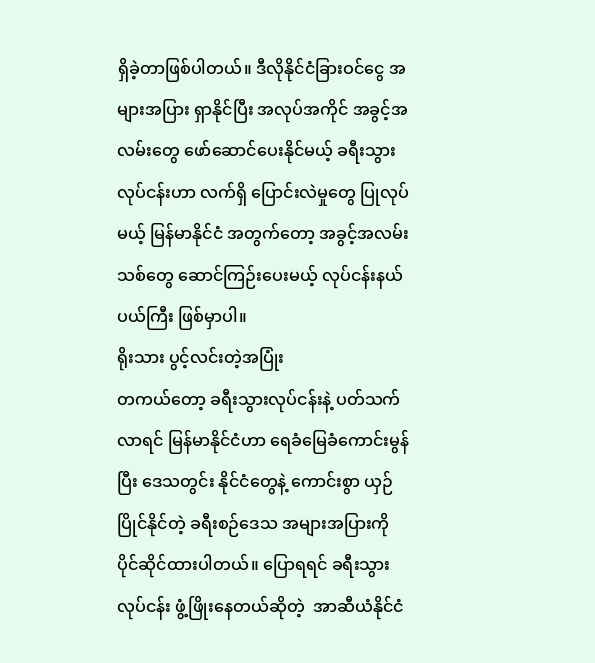ရှိခဲ့တာဖြစ်ပါတယ်။ ဒီလိုနိုင်ငံခြားဝင်ငွေ အများအပြား ရှာနိုင်ပြီး အလုပ်အကိုင် အခွင့်အလမ်းတွေ ဖော်ဆောင်ပေးနိုင်မယ့် ခရီးသွားလုပ်ငန်းဟာ လက်ရှိ ပြောင်းလဲမှုတွေ ပြုလုပ်မယ့် မြန်မာနိုင်ငံ အတွက်တော့ အခွင့်အလမ်းသစ်တွေ ဆောင်ကြဉ်းပေးမယ့် လုပ်ငန်းနယ်ပယ်ကြီး ဖြစ်မှာပါ။
ရိုးသား ပွင့်လင်းတဲ့အပြုံး
တကယ်တော့ ခရီးသွားလုပ်ငန်းနဲ့ ပတ်သက်လာရင် မြန်မာနိုင်ငံဟာ ရေခံမြေခံကောင်းမွန်ပြီး ဒေသတွင်း နိုင်ငံတွေနဲ့ ကောင်းစွာ ယှဉ်ပြိုင်နိုင်တဲ့ ခရီးစဉ်ဒေသ အများအပြားကို ပိုင်ဆိုင်ထားပါတယ်။ ပြောရရင် ခရီးသွားလုပ်ငန်း ဖွံ့ဖြိုးနေတယ်ဆိုတဲ့  အာဆီယံနိုင်ငံ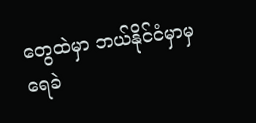တွေထဲမှာ ဘယ်နိုင်ငံမှာမှ ရေခဲ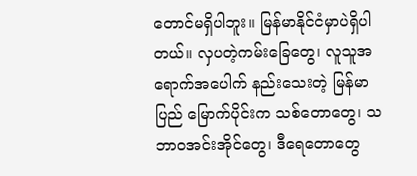တောင်မရှိပါဘူး။ မြန်မာနိုင်ငံမှာပဲရှိပါတယ်။ လှပတဲ့ကမ်းခြေတွေ၊ လူသူအရောက်အပေါက် နည်းသေးတဲ့ မြန်မာပြည် မြောက်ပိုင်းက သစ်တောတွေ၊ သဘာဝအင်းအိုင်တွေ၊ ဒီရေတောတွေ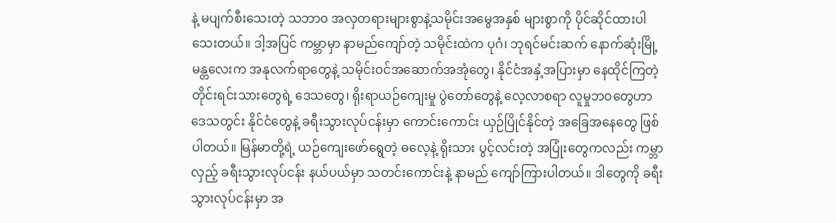နဲ့ မပျက်စီးသေးတဲ့ သဘာ၀ အလှတရားများစွာနဲ့သမိုင်းအမွေအနှစ် များစွာကို ပိုင်ဆိုင်ထားပါသေးတယ်။ ဒါ့အပြင် ကမ္ဘာမှာ နာမည်ကျော်တဲ့ သမိုင်းထဲက ပုဂံ၊ ဘုရင်မင်းဆက် နောက်ဆုံးမြို့ မန္တလေးက အနုလက်ရာတွေနဲ့ သမိုင်းဝင်အဆောက်အအုံတွေ၊ နိုင်ငံအနှံ့အပြားမှာ နေထိုင်ကြတဲ့ တိုင်းရင်းသားတွေရဲ့ ဒေသတွေ၊ ရိုးရာယဉ်ကျေးမှု ပွဲတော်တွေနဲ့ လေ့လာစရာ လူမှုဘဝတွေဟာ ဒေသတွင်း နိုင်ငံတွေနဲ့ ခရီးသွားလုပ်ငန်းမှာ ကောင်းကောင်း ယှဉ်ပြိုင်နိုင်တဲ့ အခြေအနေတွေ ဖြစ်ပါတယ်။ မြန်မာတို့ရဲ့ ယဉ်ကျေးဖော်ရွေတဲ့ ဓလေ့နဲ့ ရိုးသား ပွင့်လင်းတဲ့ အပြုံးတွေကလည်း ကမ္ဘာလှည့် ခရီးသွားလုပ်ငန်း နယ်ပယ်မှာ သတင်းကောင်းနဲ့ နာမည် ကျော်ကြားပါတယ်။ ဒါတွေကို ခရီးသွားလုပ်ငန်းမှာ အ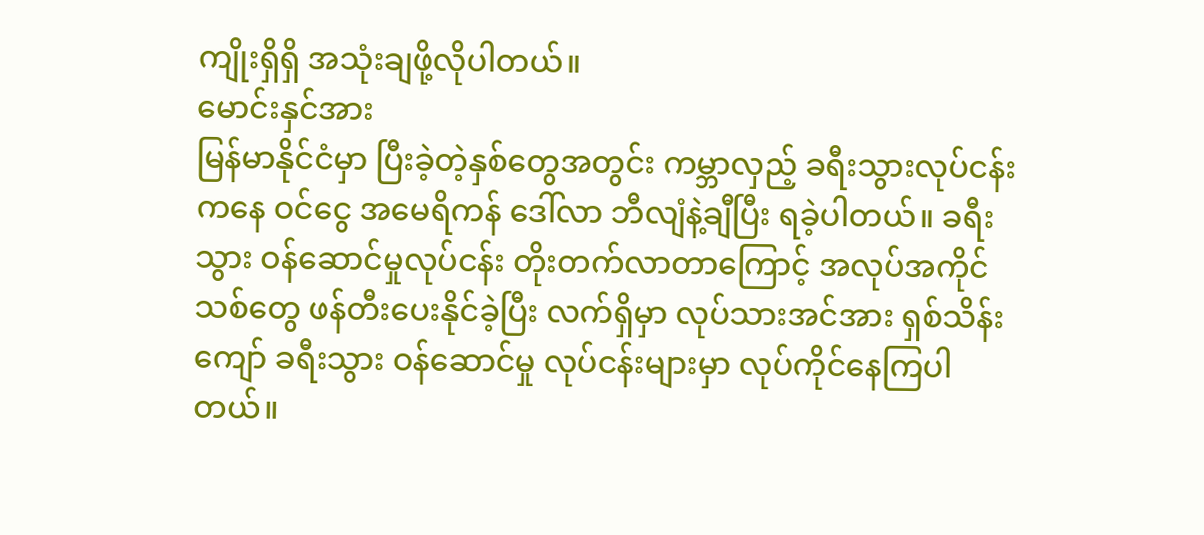ကျိုးရှိရှိ အသုံးချဖို့လိုပါတယ်။
မောင်းနှင်အား
မြန်မာနိုင်ငံမှာ ပြီးခဲ့တဲ့နှစ်တွေအတွင်း ကမ္ဘာလှည့် ခရီးသွားလုပ်ငန်းကနေ ဝင်ငွေ အမေရိကန် ဒေါ်လာ ဘီလျံနဲ့ချီပြီး ရခဲ့ပါတယ်။ ခရီးသွား ဝန်ဆောင်မှုလုပ်ငန်း တိုးတက်လာတာကြောင့် အလုပ်အကိုင်သစ်တွေ ဖန်တီးပေးနိုင်ခဲ့ပြီး လက်ရှိမှာ လုပ်သားအင်အား ရှစ်သိန်းကျော် ခရီးသွား ဝန်ဆောင်မှု လုပ်ငန်းများမှာ လုပ်ကိုင်နေကြပါတယ်။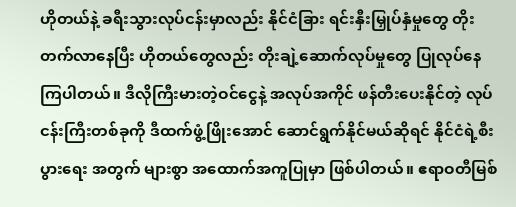ဟိုတယ်နဲ့ ခရီးသွားလုပ်ငန်းမှာလည်း နိုင်ငံခြား ရင်းနှီးမြှုပ်နှံမှုတွေ တိုးတက်လာနေပြီး ဟိုတယ်တွေလည်း တိုးချဲ့ဆောက်လုပ်မှုတွေ ပြုလုပ်နေကြပါတယ်။ ဒီလိုကြီးမားတဲ့ဝင်ငွေနဲ့ အလုပ်အကိုင် ဖန်တီးပေးနိုင်တဲ့ လုပ်ငန်းကြီးတစ်ခုကို ဒီထက်ဖွံ့ဖြိုးအောင် ဆောင်ရွက်နိုင်မယ်ဆိုရင် နိုင်ငံရဲ့စီးပွားရေး အတွက် များစွာ အထောက်အကူပြုမှာ ဖြစ်ပါတယ်။ ဧရာဝတီမြစ်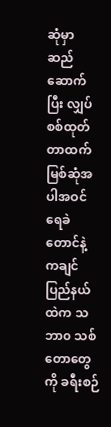ဆုံမှာ ဆည်ဆောက်ပြီး လျှပ်စစ်ထုတ်တာထက် မြစ်ဆုံအပါအဝင် ရေခဲတောင်နဲ့ ကချင်ပြည်နယ်ထဲက သဘာ၀ သစ်တောတွေကို ခရီးစဉ်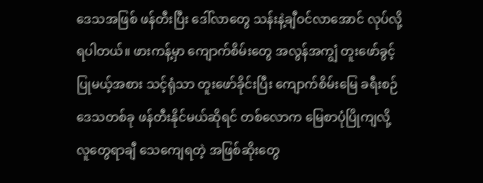ဒေသအဖြစ် ဖန်တီးပြီး ဒေါ်လာတွေ သန်းနဲ့ချီဝင်လာအောင် လုပ်လို့ရပါတယ်။ ဖားကန့်မှာ ကျောက်စိမ်းတွေ အလွန်အကျွံ တူးဖော်ခွင့်ပြုမယ့်အစား သင့်ရုံသာ တူးဖော်ခိုင်းပြီး ကျောက်စိမ်းမြေ ခရီးစဉ်ဒေသတစ်ခု ဖန်တီးနိုင်မယ်ဆိုရင် တစ်လောက မြေစာပုံပြိုကျလို့ လူတွေရာချီ သေကျေရတဲ့ အဖြစ်ဆိုးတွေ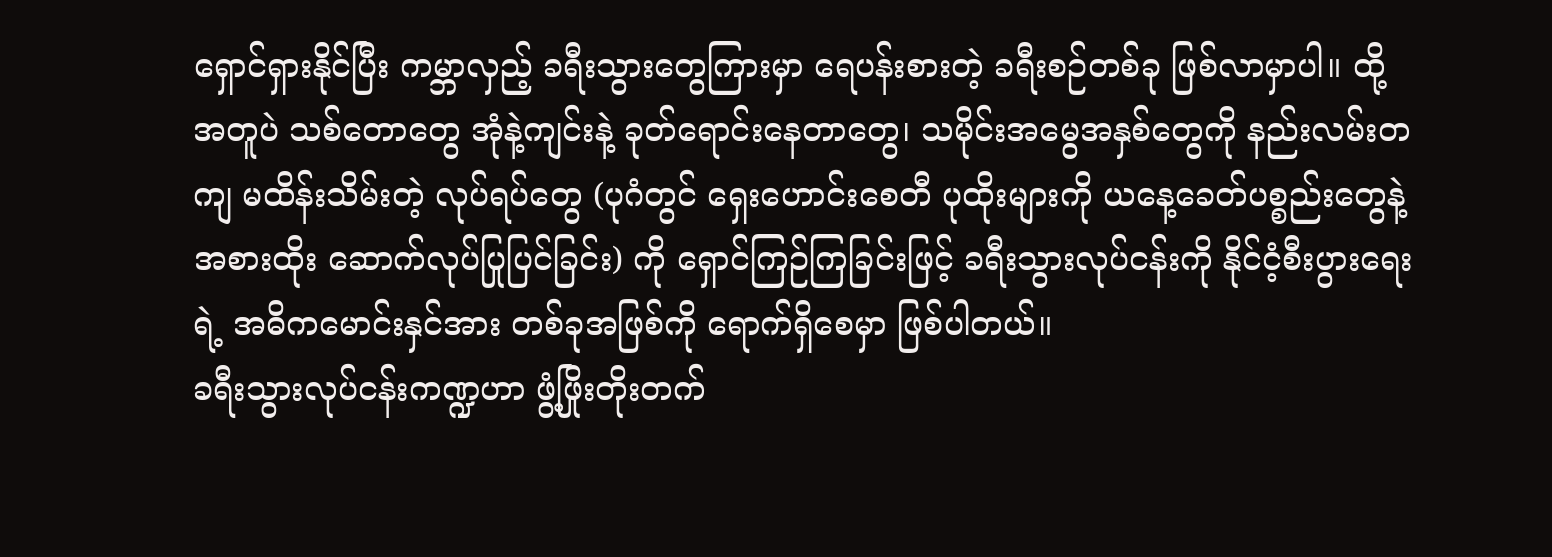ရှောင်ရှားနိုင်ပြီး ကမ္ဘာလှည့် ခရီးသွားတွေကြားမှာ ရေပန်းစားတဲ့ ခရီးစဉ်တစ်ခု ဖြစ်လာမှာပါ။ ထို့အတူပဲ သစ်တောတွေ အုံနဲ့ကျင်းနဲ့ ခုတ်ရောင်းနေတာတွေ၊ သမိုင်းအမွေအနှစ်တွေကို နည်းလမ်းတကျ မထိန်းသိမ်းတဲ့ လုပ်ရပ်တွေ (ပုဂံတွင် ရှေးဟောင်းစေတီ ပုထိုးများကို ယနေ့ခေတ်ပစ္စည်းတွေနဲ့ အစားထိုး ဆောက်လုပ်ပြုပြင်ခြင်း) ကို ရှောင်ကြဉ်ကြခြင်းဖြင့် ခရီးသွားလုပ်ငန်းကို နိုင်ငံ့စီးပွားရေးရဲ့ အဓိကမောင်းနှင်အား တစ်ခုအဖြစ်ကို ရောက်ရှိစေမှာ ဖြစ်ပါတယ်။
ခရီးသွားလုပ်ငန်းကဏ္ဍဟာ ဖွံ့ဖြိုးတိုးတက်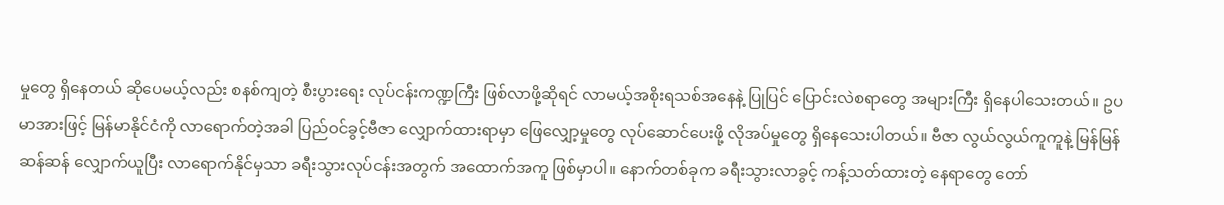မှုတွေ ရှိနေတယ် ဆိုပေမယ့်လည်း စနစ်ကျတဲ့ စီးပွားရေး လုပ်ငန်းကဏ္ဍကြီး ဖြစ်လာဖို့ဆိုရင် လာမယ့်အစိုးရသစ်အနေနဲ့ ပြုပြင် ပြောင်းလဲစရာတွေ အများကြီး ရှိနေပါသေးတယ်။ ဥပမာအားဖြင့် မြန်မာနိုင်ငံကို လာရောက်တဲ့အခါ ပြည်ဝင်ခွင့်ဗီဇာ လျှောက်ထားရာမှာ ဖြေလျှော့မှုတွေ လုပ်ဆောင်ပေးဖို့ လိုအပ်မှုတွေ ရှိနေသေးပါတယ်။ ဗီဇာ လွယ်လွယ်ကူကူနဲ့ မြန်မြန်ဆန်ဆန် လျှောက်ယူပြီး လာရောက်နိုင်မှသာ ခရီးသွားလုပ်ငန်းအတွက် အထောက်အကူ ဖြစ်မှာပါ။ နောက်တစ်ခုက ခရီးသွားလာခွင့် ကန့်သတ်ထားတဲ့ နေရာတွေ တော်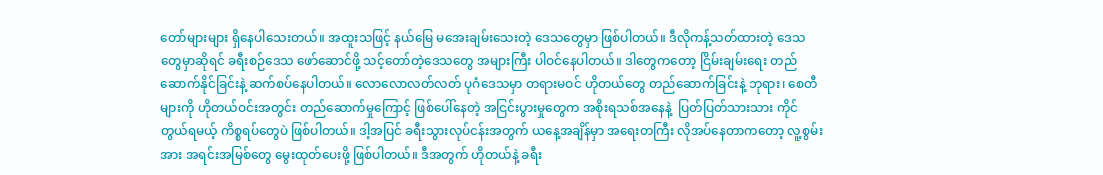တော်များများ ရှိနေပါသေးတယ်။ အထူးသဖြင့် နယ်မြေ မအေးချမ်းသေးတဲ့ ဒေသတွေမှာ ဖြစ်ပါတယ်။ ဒီလိုကန့်သတ်ထားတဲ့ ဒေသတွေမှာဆိုရင် ခရီးစဉ်ဒေသ ဖော်ဆောင်ဖို့ သင့်တော်တဲ့ဒေသတွေ အများကြီး ပါဝင်နေပါတယ်။ ဒါတွေကတော့ ငြိမ်းချမ်းရေး တည်ဆောက်နိုင်ခြင်းနဲ့ ဆက်စပ်နေပါတယ်။ လောလောလတ်လတ် ပုဂံဒေသမှာ တရားမဝင် ဟိုတယ်တွေ တည်ဆောက်ခြင်းနဲ့ ဘုရား၊ စေတီများကို ဟိုတယ်ဝင်းအတွင်း တည်ဆောက်မှုကြောင့် ဖြစ်ပေါ်နေတဲ့ အငြင်းပွားမှုတွေက အစိုးရသစ်အနေနဲ့  ပြတ်ပြတ်သားသား ကိုင်တွယ်ရမယ့် ကိစ္စရပ်တွေပဲ ဖြစ်ပါတယ်။ ဒါ့အပြင် ခရီးသွားလုပ်ငန်းအတွက် ယနေ့အချိန်မှာ အရေးတကြီး လိုအပ်နေတာကတော့ လူ့စွမ်းအား အရင်းအမြစ်တွေ မွေးထုတ်ပေးဖို့ ဖြစ်ပါတယ်။ ဒီအတွက် ဟိုတယ်နဲ့ ခရီး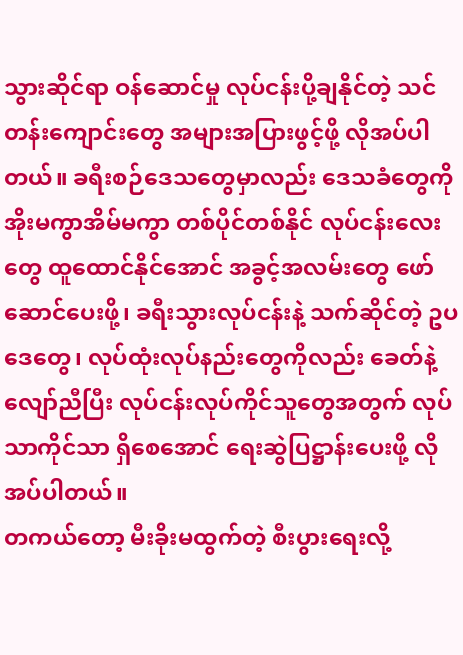သွားဆိုင်ရာ ဝန်ဆောင်မှု လုပ်ငန်းပို့ချနိုင်တဲ့ သင်တန်းကျောင်းတွေ အများအပြားဖွင့်ဖို့ လိုအပ်ပါတယ်။ ခရီးစဉ်ဒေသတွေမှာလည်း ဒေသခံတွေကို အိုးမကွာအိမ်မကွာ တစ်ပိုင်တစ်နိုင် လုပ်ငန်းလေးတွေ ထူထောင်နိုင်အောင် အခွင့်အလမ်းတွေ ဖော်ဆောင်ပေးဖို့၊ ခရီးသွားလုပ်ငန်းနဲ့ သက်ဆိုင်တဲ့ ဥပဒေတွေ၊ လုပ်ထုံးလုပ်နည်းတွေကိုလည်း ခေတ်နဲ့လျော်ညီပြီး လုပ်ငန်းလုပ်ကိုင်သူတွေအတွက် လုပ်သာကိုင်သာ ရှိစေအောင် ရေးဆွဲပြဋ္ဌာန်းပေးဖို့ လိုအပ်ပါတယ်။
တကယ်တော့ မီးခိုးမထွက်တဲ့ စီးပွားရေးလို့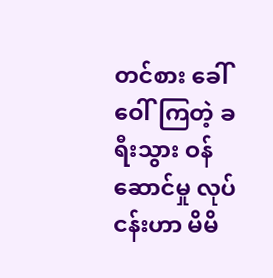တင်စား ခေါ်ဝေါ်ကြတဲ့ ခရီးသွား ဝန်ဆောင်မှု လုပ်ငန်းဟာ မိမိ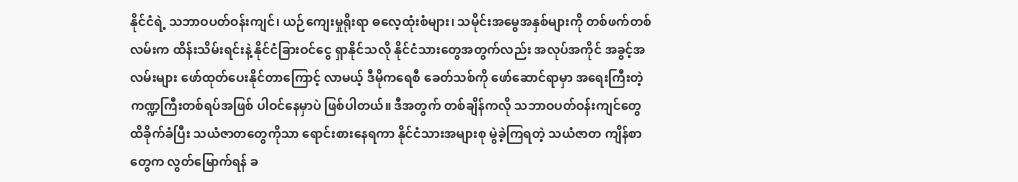နိုင်ငံရဲ့ သဘာဝပတ်ဝန်းကျင်၊ ယဉ်ကျေးမှုရိုးရာ ဓလေ့ထုံးစံများ၊ သမိုင်းအမွေအနှစ်များကို တစ်ဖက်တစ်လမ်းက ထိန်းသိမ်းရင်းနဲ့ နိုင်ငံခြားဝင်ငွေ ရှာနိုင်သလို နိုင်ငံသားတွေအတွက်လည်း အလုပ်အကိုင် အခွင့်အလမ်းများ ဖော်ထုတ်ပေးနိုင်တာကြောင့် လာမယ့် ဒီမိုကရေစီ ခေတ်သစ်ကို ဖော်ဆောင်ရာမှာ အရေးကြီးတဲ့ ကဏ္ဍကြီးတစ်ရပ်အဖြစ် ပါဝင်နေမှာပဲ ဖြစ်ပါတယ်။ ဒီအတွက် တစ်ချိန်ကလို သဘာဝပတ်ဝန်းကျင်တွေ ထိခိုက်ခံပြီး သယံဇာတတွေကိုသာ ရောင်းစားနေရကာ နိုင်ငံသားအများစု မွဲခဲ့ကြရတဲ့ သယံဇာတ ကျိန်စာတွေက လွတ်မြောက်ရန် ခ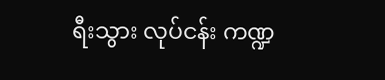ရီးသွား လုပ်ငန်း ကဏ္ဍ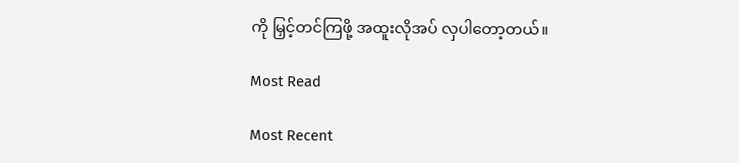ကို မြှင့်တင်ကြဖို့ အထူးလိုအပ် လှပါတော့တယ်။

Most Read

Most Recent